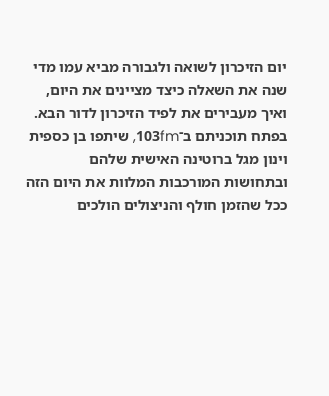יום הזיכרון לשואה ולגבורה מביא עמו מדי שנה את השאלה כיצד מציינים את היום, ואיך מעבירים את לפיד הזיכרון לדור הבא. בפתח תוכניתם ב־103fm, שיתפו בן כספית וינון מגל ברוטינה האישית שלהם ובתחושות המורכבות המלוות את היום הזה ככל שהזמן חולף והניצולים הולכים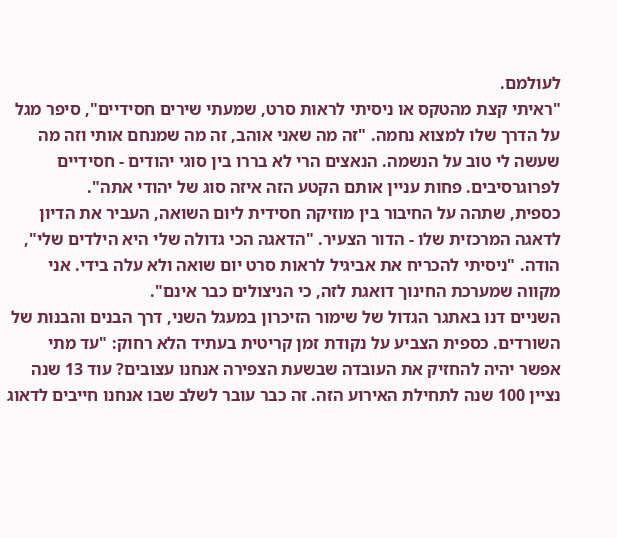לעולמם.
"ראיתי קצת מהטקס או ניסיתי לראות סרט, שמעתי שירים חסידיים", סיפר מגל על הדרך שלו למצוא נחמה. "זה מה שאני אוהב, זה מה שמנחם אותי וזה מה שעשה לי טוב על הנשמה. הנאצים הרי לא בררו בין סוגי יהודים - חסידיים לפרוגרסיבים. פחות עניין אותם הקטע הזה איזה סוג של יהודי אתה".
כספית, שתהה על החיבור בין מוזיקה חסידית ליום השואה, העביר את הדיון לדאגה המרכזית שלו - הדור הצעיר. "הדאגה הכי גדולה שלי היא הילדים שלי", הודה. "ניסיתי להכריח את אביגיל לראות סרט יום שואה ולא עלה בידי. אני מקווה שמערכת החינוך דואגת לזה, כי הניצולים כבר אינם".
השניים דנו באתגר הגדול של שימור הזיכרון במעגל השני, דרך הבנים והבנות של השורדים. כספית הצביע על נקודת זמן קריטית בעתיד הלא רחוק: "עד מתי אפשר יהיה להחזיק את העובדה שבשעת הצפירה אנחנו עצובים? עוד 13 שנה נציין 100 שנה לתחילת האירוע הזה. זה כבר עובר לשלב שבו אנחנו חייבים לדאוג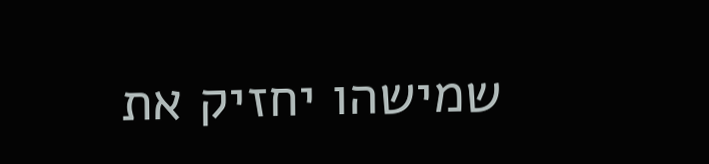שמישהו יחזיק את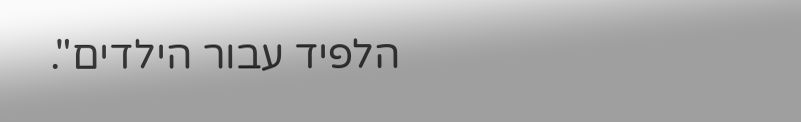הלפיד עבור הילדים".